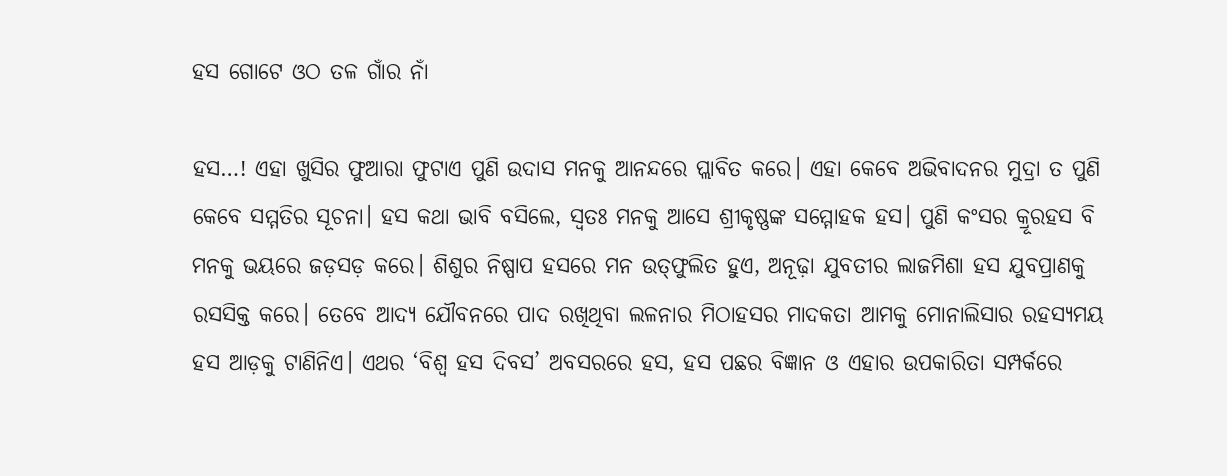ହସ ଗୋଟେ ଓଠ ତଳ ଗାଁର ନାଁ

ହସ…! ଏହା ଖୁସିର ଫୁଆରା ଫୁଟାଏ ପୁଣି ଉଦାସ ମନକୁ ଆନନ୍ଦରେ ପ୍ଲାବିତ କରେ। ଏହା କେବେ ଅଭିବାଦନର ମୁଦ୍ରା ତ ପୁଣି କେବେ ସମ୍ମତିର ସୂଚନା। ହସ କଥା ଭାବି ବସିଲେ, ସ୍ବତଃ ମନକୁ ଆସେ ଶ୍ରୀକୃଷ୍ଣଙ୍କ ସମ୍ମୋହକ ହସ। ପୁଣି କଂସର କ୍ରୂରହସ ବି ମନକୁ ଭୟରେ ଜଡ଼ସଡ଼ କରେ। ଶିଶୁର ନିଷ୍ପାପ ହସରେ ମନ ଉତ୍‌ଫୁଲିତ ହୁଏ, ଅନୂଢ଼ା ଯୁବତୀର ଲାଜମିଶା ହସ ଯୁବପ୍ରାଣକୁ ରସସିକ୍ତ କରେ। ତେବେ ଆଦ୍ୟ ଯୌବନରେ ପାଦ ରଖିଥିବା ଲଳନାର ମିଠାହସର ମାଦକତା ଆମକୁ ମୋନାଲିସାର ରହସ୍ୟମୟ ହସ ଆଡ଼କୁ ଟାଣିନିଏ। ଏଥର ‘ବିଶ୍ବ ହସ ଦିବସ’ ଅବସ‌ରରେ ହସ, ହସ ପଛର ବିଜ୍ଞାନ ଓ ଏହାର ଉପକାରିତା ସମ୍ପର୍କରେ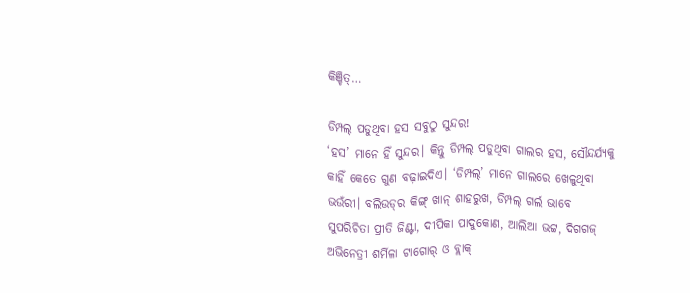କିଞ୍ଚିତ୍…

ଡିମ୍ପଲ୍‌ ପଡୁଥିବା ହସ ସବୁଠୁ ସୁନ୍ଦର!
‘ହସ’ ମାନେ ହିଁ ସୁନ୍ଦର। କିନ୍ତୁ ଡିମ୍ପଲ୍ ପଡୁଥିବା ଗାଲର ହସ, ସୌନ୍ଦର୍ଯ୍ୟକୁ କାହିଁ କେତେ ଗୁଣ ବଢ଼ାଇଦିଏ। ‘ଡିମ୍ପଲ୍‌’ ମାନେ ଗାଲ‌ରେ ଖେଳୁଥିବା ଭଉଁରୀ। ବଲିଉଡ୍‌ର କିଙ୍ଗ୍‌ ଖାନ୍ ଶାହରୁଖ, ଡିମ୍ପଲ୍‌ ଗର୍ଲ ଭାବେ ସୁପରିଚିତା ପ୍ରୀତି ଜିଣ୍ଟା, ଦୀପିକା ପାଦୁକୋଣ, ଆଲିଆ ଭଟ୍ଟ, ଦିଗଗଜ୍‌ ଅଭିନେତ୍ରୀ ଶର୍ମିଳା ଟାଗୋର୍‌ ଓ ବ୍ଲାକ୍‌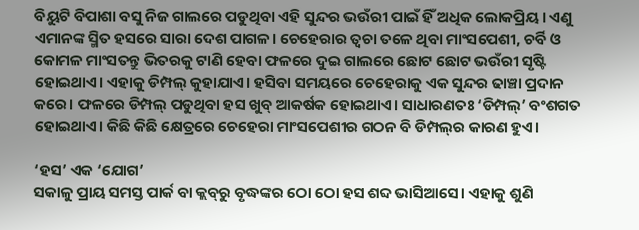ବିୟୁଟି ବିପାଶା ବସୁ ନିଜ ଗାଲରେ ପଡୁଥିବା ଏହି ସୁନ୍ଦର ଭଉଁରୀ ପାଇଁ ହିଁ ଅଧିକ ଲୋକପ୍ରିୟ। ଏଣୁ ଏମାନଙ୍କ ସ୍ମିତ ହସରେ ସାରା ଦେଶ ପାଗଳ। ‌ଚେହେରାର ତ୍ବଚା ତଳେ ଥିବା ମାଂସପେଶୀ, ଚର୍ବି ଓ କୋମଳ ମାଂସତନ୍ତୁ ଭିତରକୁ ଟାଣି ହେବା ଫଳରେ ଦୁଇ ଗାଲରେ ଛୋଟ ଛୋଟ ଭଉଁରୀ ସୃଷ୍ଟି ହୋଇଥାଏ। ଏହାକୁ ଡିମ୍ପଲ୍‌ କୁହାଯାଏ। ହସିବା ସମୟରେ ଚେହେରାକୁ ଏକ ସୁନ୍ଦର ଢାଞ୍ଚା ପ୍ରଦାନ କରେ। ଫଳରେ ଡିମ୍ପଲ୍‌ ପଡୁଥିବା ହସ ଖୁବ୍ ଆକର୍ଷକ ହୋଇଥାଏ। ସାଧାରଣତଃ ‘ଡିମ୍ପଲ୍‌’ ବଂଶଗତ ହୋଇଥାଏ। କିଛି କିଛି କ୍ଷେତ୍ରରେ ଚେହେରା ମାଂସପେଶୀର ଗଠନ ବି ଡିମ୍ପଲ୍‌ର କାରଣ ହୁଏ।

‘ହସ’ ଏକ ‘ଯୋଗ’
ସକାଳୁ ପ୍ରାୟ ସମସ୍ତ ପାର୍କ ବା କ୍ଲବ୍‌ରୁ ବୃଦ୍ଧଙ୍କର ଠୋ ଠୋ ହସ ଶବ୍ଦ ଭାସିଆସେ। ଏହାକୁ ଶୁଣି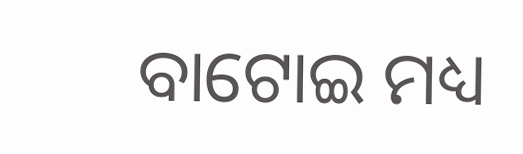ବାଟୋଇ ମଧ୍ୟ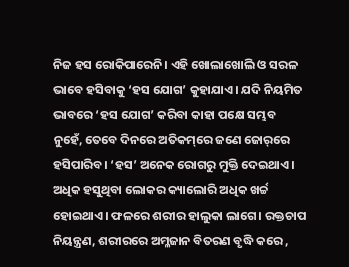ନିଜ ହସ ରୋକିପାରେନି। ଏହି ଖୋଲାଖୋଲି ଓ ସରଳ ଭାବେ ହସିବାକୁ ‘ହସ ଯୋଗ’ କୁହାଯାଏ। ଯଦି ନିୟମିତ ଭାବରେ ‘ହସ ଯୋଗ’ କରିବା କାହା ପକ୍ଷେ ସମ୍ଭବ ନୁହେଁ, ତେବେ ଦିନରେ ଅତିକମ୍‌ରେ ଜଣେ ଜୋର୍‌ରେ ହସିପାରିବ। ‘ହସ’ ଅନେକ ରୋଗରୁ ମୁକ୍ତି ଦେଇଥାଏ। ଅଧିକ ହସୁଥିବା ଲୋକର କ୍ୟାଲୋରି ଅଧିକ ଖର୍ଚ୍ଚ ହୋଇଥାଏ। ଫଳରେ ଶରୀର ହାଲୁକା ଲାଗେ। ରକ୍ତଚାପ ନିୟନ୍ତ୍ରଣ, ଶରୀରରେ ଅମ୍ଳଜାନ ବିତରଣ ବୃଦ୍ଧି କରେ ,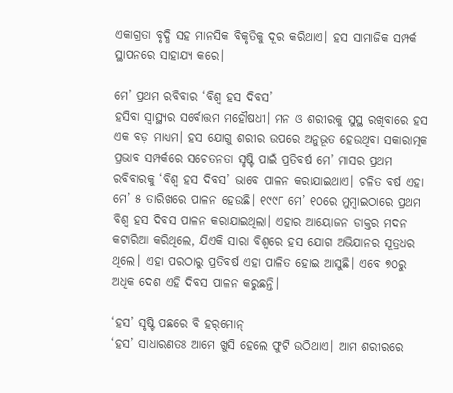ଏକାଗ୍ରତା ବୃଦ୍ଧି ସହ ମାନସିକ ବିକୃତିକୁ ଦୂର କରିଥାଏ। ହସ ସାମାଜିକ ସମ୍ପର୍କ ସ୍ଥାପନରେ ସାହାଯ୍ୟ କରେ।

ମେ’ ପ୍ରଥମ ରବିବାର ‘ବିଶ୍ୱ ହସ ଦିବସ’
ହସିବା ସ୍ବାସ୍ଥ୍ୟର ସର୍ବୋତ୍ତମ ମହୌଷଧୀ। ମନ ଓ ଶରୀରକୁ ସୁସ୍ଥ ରଖିବାରେ ହସ ଏକ ବଡ଼ ମାଧ୍ୟମ। ହସ ଯୋଗୁ ଶରୀର ଉପରେ ଅନୁଭୂତ ହେଉଥିବା ସକାରାତ୍ମକ ପ୍ରଭାବ ସମ୍ପର୍କରେ ସଚେତନତା ସୃଷ୍ଟି ପାଇଁ ପ୍ରତିବର୍ଷ ମେ’ ମାସର ପ୍ରଥମ ରବିବାରକୁ ‘ବିଶ୍ୱ ହସ ଦିବସ’ ଭାବେ ପାଳନ କରାଯାଇଥାଏ। ଚଳିତ ବର୍ଷ ଏହା ମେ’ ୫ ତାରିଖରେ ପାଳନ ହେଉଛି। ୧୯୯୮ ମେ’ ୧୦ରେ ମୁମ୍ବାଇଠାରେ ପ୍ରଥମ ବିଶ୍ୱ ହସ ଦିବସ ପାଳନ କରାଯାଇଥିଲା। ଏହାର ଆୟୋଜନ ଡାକ୍ତର ମଦନ କଟାରିଆ କରିଥିଲେ, ଯିଏକି ସାରା ବିଶ୍ବରେ ହସ ଯୋଗ ଅଭିଯାନର ସୂତ୍ରଧର ଥିଲେ। ଏହା ପରଠାରୁ ପ୍ରତିବର୍ଷ ଏହା ପାଳିତ ହୋଇ ଆସୁଛି। ଏବେ ୭୦ରୁ ଅଧିକ ଦେଶ ଏହି ଦିବସ ପାଳନ କରୁଛନ୍ତି।

‘ହସ’ ସୃଷ୍ଟି ପଛରେ ବି ହର୍‌ମୋନ୍‌
‘ହସ’ ସାଧାରଣତଃ ଆମେ ଖୁସି ହେଲେ ଫୁଟି ଉଠିଥାଏ। ଆମ ଶରୀରରେ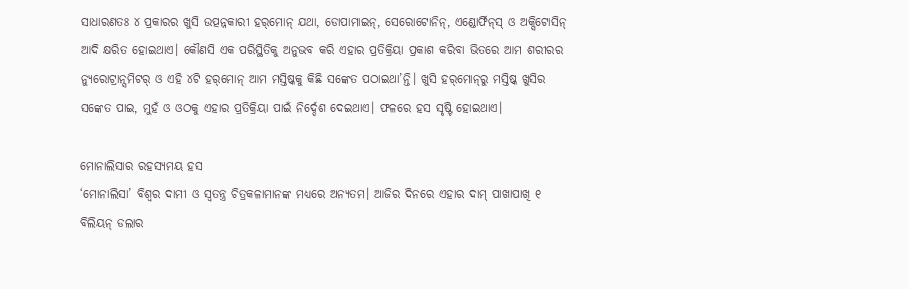ସାଧାରଣତଃ ୪ ପ୍ରକାରର ଖୁସି ଉତ୍ପନ୍ନକାରୀ ହର୍‌ମୋନ୍‌ ଯଥା, ଡୋପାମାଇନ୍‌, ସେରୋଟୋନିନ୍‌, ଏଣ୍ଡୋ‌ର୍ଫିନ୍‌ସ୍‌ ଓ ଅକ୍ସିଟୋସିନ୍‌ ଆଦି କ୍ଷରିତ ହୋଇଥାଏ। କୌଣସି ଏକ ପରିସ୍ଥିତିକୁ ଅନୁଭବ କରି ଏହାର ପ୍ରତିକ୍ରିୟା ପ୍ରକାଶ କରିବା ଭିତରେ ଆମ ଶରୀରର ନ୍ୟୁରୋଟ୍ରାନ୍ସମିଟର୍‌ ଓ ଏହି ୪ଟି ହର୍‌ମୋନ୍‌ ଆମ ମସ୍ତିଷ୍କକୁ କିଛି ସଙ୍କେତ ପଠାଇଥା’ନ୍ତି। ଖୁସି ହର୍‌ମୋନ୍‌ରୁ ମସ୍ତିଷ୍କ ଖୁସିର ସଙ୍କେତ ପାଇ, ମୁହଁ ଓ ଓଠକୁ ଏହାର ପ୍ରତିକ୍ରିୟା ପାଇଁ ନିର୍ଦ୍ଦେଶ ଦେଇଥାଏ। ଫଳରେ ହସ ସୃଷ୍ଟି ହୋଇଥାଏ।

ମୋନାଲିସାର ରହସ୍ୟମୟ ହସ
‘ମୋନାଲିସା’ ବିଶ୍ବର ଦାମୀ ଓ ସ୍ବତନ୍ତ୍ର ଚିତ୍ରକଳାମାନଙ୍କ ମଧ୍ୟରେ ଅନ୍ୟତମ। ଆଜିର ଦିନରେ ଏହାର ଦାମ୍ ପାଖାପାଖି ୧ ବିଲିୟନ୍ ଡଲାର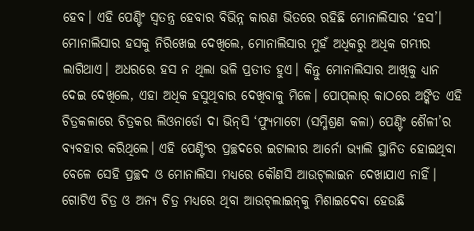ହେବ। ଏହି ପେଣ୍ଟିଂ ସ୍ବତନ୍ତ୍ର ହେବାର ବିଭିନ୍ନ କାରଣ ଭିତରେ ରହିଛି ମୋନାଲିସାର ‘ହସ’। ମୋନାଲିସାର ହସକୁ ନିରିଖେଇ ଦେଖିଲେ, ମୋନାଲିସାର ମୁହଁ ଅଧିକରୁ ଅଧିକ ଗମ୍ଭୀର ଲାଗିଥାଏ। ଅଧରରେ ହସ ନ ଥିଲା ଭଳି ପ୍ରତୀତ ହୁଏ। କିନ୍ତୁ ମୋନାଲିସାର ଆଖିକୁ ଧ୍ୟାନ ଦେଇ ଦେଖିଲେ, ଏହା ଅଧିକ ହସୁଥିବାର ଦେଖିବାକୁ ମିଳେ। ପୋପ୍‌ଲାର୍ କାଠରେ ଅଙ୍କିତ ଏହି ଚିତ୍ରକଳାରେ ଚିତ୍ରକର ଲିଓନାର୍ଡୋ ଦା ଭିନ୍‌ସି ‘ଫ୍ୟୁମାଟୋ (ସମ୍ମିଶ୍ରଣ କଳା) ପେଣ୍ଟିଂ ଶୈଳୀ’ର ବ୍ୟବହାର କରିଥିଲେ। ଏହି ପେଣ୍ଟିଂର ପ୍ରଚ୍ଛଦରେ ଇଟାଲୀର ଆର୍ନୋ ଭ୍ୟାଲି ସ୍ଥାନିତ ହୋଇଥିବା ବେଳେ ସେହି ପ୍ରଚ୍ଛଦ ଓ ମୋନାଲିସା ମଧ୍ୟରେ କୌଣସି ଆଉଟ୍‌ଲାଇନ ଦେଖାଯାଏ ନାହିଁ। ଗୋଟିଏ ଚିତ୍ର ଓ ଅନ୍ୟ ଚିତ୍ର ମଧ୍ୟରେ ଥିବା ଆଉଟ୍‌ଲାଇନ୍‌କୁ ମିଶାଇଦେବା ହେଉଛି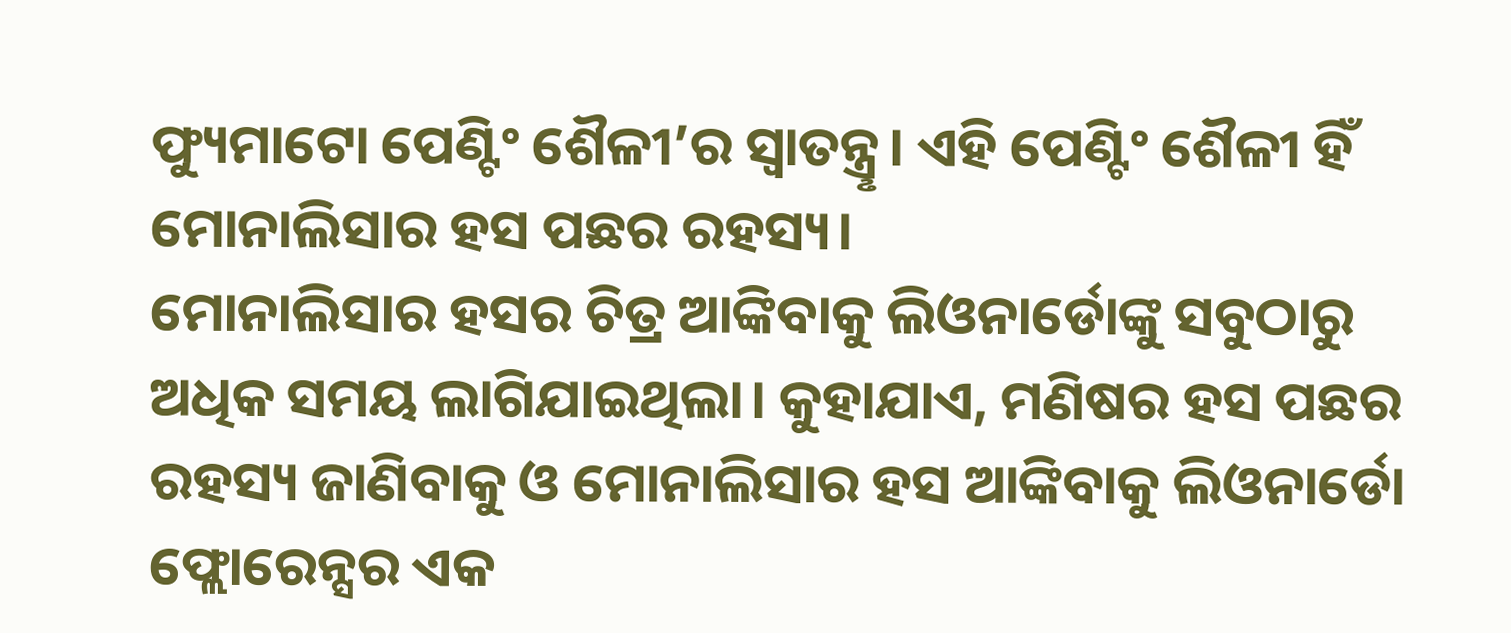ଫ୍ୟୁମାଟୋ ପେଣ୍ଟିଂ ଶୈଳୀ’ର ସ୍ବାତନ୍ତ୍ରୢ। ଏହି ପେଣ୍ଟିଂ ଶୈଳୀ ହିଁ ମୋନାଲିସାର ହସ ପଛର ରହସ୍ୟ।
ମୋନାଲିସାର ହସର ଚିତ୍ର ଆଙ୍କିବାକୁ ଲିଓନାର୍ଡୋଙ୍କୁ ସବୁଠାରୁ ଅଧିକ ସମୟ ଲାଗିଯାଇଥିଲା। କୁହାଯାଏ, ମଣିଷର ହସ ପଛର ରହସ୍ୟ ଜାଣିବାକୁ ଓ ମୋନାଲିସାର ହସ ଆଙ୍କିବାକୁ ଲିଓନାର୍ଡୋ ଫ୍ଲୋରେନ୍ସର ଏକ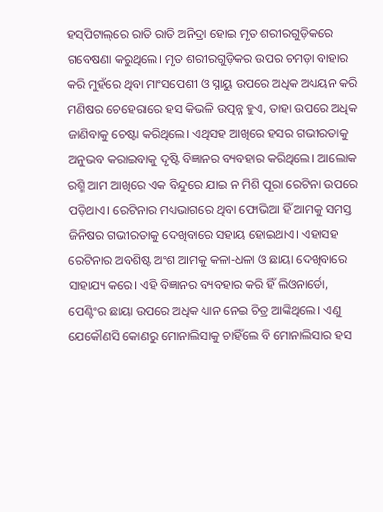ହସ୍‌ପିଟାଲ୍‌ରେ ରାତି ରାତି ଅନିଦ୍ରା ହୋଇ ମୃତ ଶରୀରଗୁଡ଼ିକରେ ଗବେଷଣା କରୁଥିଲେ। ମୃତ ଶରୀରଗୁଡ଼ିକର ଉପର ଚମଡ଼ା ବାହାର କରି ମୁହଁରେ ଥିବା ମାଂସପେଶୀ ଓ ସ୍ନାୟୁ ଉପରେ ଅଧିକ ଅଧ୍ୟୟନ କରି ମଣିଷର ଚେହେରାରେ ହସ କିଭଳି ଉତ୍ପନ୍ନ ହୁଏ, ତାହା ଉପରେ ଅଧିକ ଜାଣିବାକୁ ଚେଷ୍ଟା କରିଥିଲେ। ଏଥିସହ ଆଖିରେ ହସର ଗଭୀରତାକୁ ଅନୁଭବ କରାଇବାକୁ ଦୃଷ୍ଟି ବିଜ୍ଞାନର ବ୍ୟବହାର କରିଥିଲେ। ଆଲୋକ ରଶ୍ମି ଆମ ଆଖିରେ ଏକ ବିନ୍ଦୁରେ ଯାଇ ନ ମିଶି ପୂରା ରେଟିନା ଉପ‌ରେ ପଡ଼ିଥାଏ। ରେଟିନାର ମଧ୍ୟଭାଗରେ ଥିବା ଫୋଭିଆ ହିଁ ଆମକୁ ସମସ୍ତ ଜିନିଷର ଗଭୀରତାକୁ ଦେଖିବାରେ ସହାୟ ହୋଇଥାଏ। ଏହାସହ ରେଟିନାର ଅବଶିଷ୍ଟ ଅଂଶ ଆମକୁ କଳା-ଧଳା ଓ ଛାୟା ଦେଖିବାରେ ସାହାଯ୍ୟ କରେ। ଏହି ବିଜ୍ଞାନର ବ୍ୟବହାର କରି ହିଁ ଲିଓନାର୍ଡୋ, ପେଣ୍ଟିଂର ଛାୟା ଉପରେ ଅଧିକ ଧ୍ୟାନ ନେଇ ଚିତ୍ର ଆଙ୍କିଥିଲେ। ଏଣୁ ଯେକୌଣସି କୋଣରୁ ମୋନାଲିସାକୁ ଚାହିଁଲେ ବି ମୋନାଲିସାର ହସ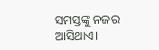ସମସ୍ତଙ୍କୁ ନଜର ଆସିଥାଏ।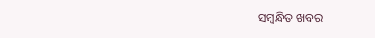ସମ୍ବନ୍ଧିତ ଖବର